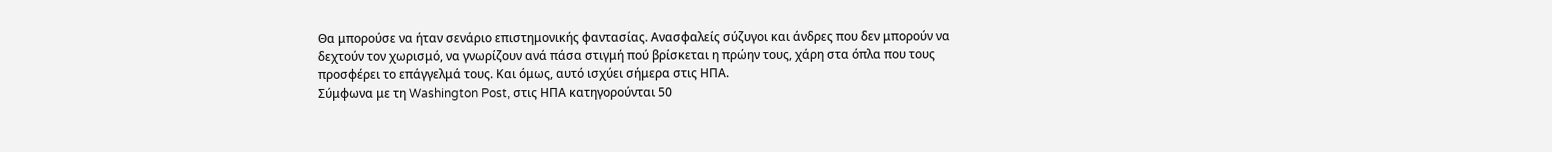Θα μπορούσε να ήταν σενάριο επιστημονικής φαντασίας. Ανασφαλείς σύζυγοι και άνδρες που δεν μπορούν να δεχτούν τον χωρισμό, να γνωρίζουν ανά πάσα στιγμή πού βρίσκεται η πρώην τους, χάρη στα όπλα που τους προσφέρει το επάγγελμά τους. Και όμως, αυτό ισχύει σήμερα στις ΗΠΑ.
Σύμφωνα με τη Washington Post, στις ΗΠΑ κατηγορούνται 50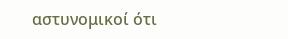αστυνομικοί ότι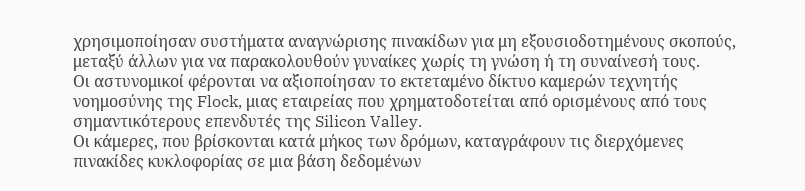χρησιμοποίησαν συστήματα αναγνώρισης πινακίδων για μη εξουσιοδοτημένους σκοπούς, μεταξύ άλλων για να παρακολουθούν γυναίκες χωρίς τη γνώση ή τη συναίνεσή τους.
Οι αστυνομικοί φέρονται να αξιοποίησαν το εκτεταμένο δίκτυο καμερών τεχνητής νοημοσύνης της Flock, μιας εταιρείας που χρηματοδοτείται από ορισμένους από τους σημαντικότερους επενδυτές της Silicon Valley.
Οι κάμερες, που βρίσκονται κατά μήκος των δρόμων, καταγράφουν τις διερχόμενες πινακίδες κυκλοφορίας σε μια βάση δεδομένων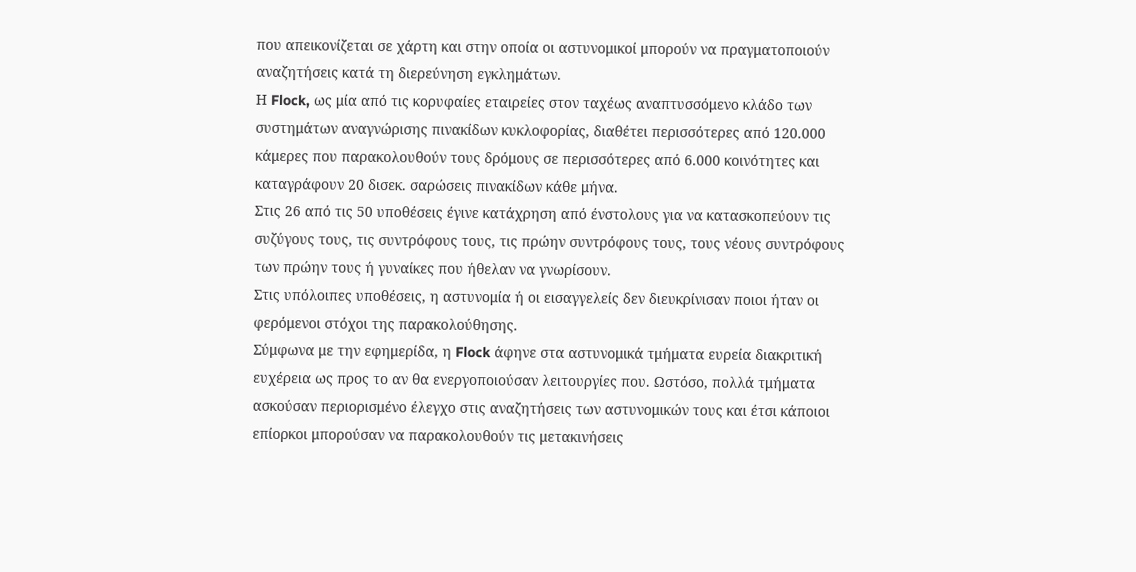που απεικονίζεται σε χάρτη και στην οποία οι αστυνομικοί μπορούν να πραγματοποιούν αναζητήσεις κατά τη διερεύνηση εγκλημάτων.
Η Flock, ως μία από τις κορυφαίες εταιρείες στον ταχέως αναπτυσσόμενο κλάδο των συστημάτων αναγνώρισης πινακίδων κυκλοφορίας, διαθέτει περισσότερες από 120.000 κάμερες που παρακολουθούν τους δρόμους σε περισσότερες από 6.000 κοινότητες και καταγράφουν 20 δισεκ. σαρώσεις πινακίδων κάθε μήνα.
Στις 26 από τις 50 υποθέσεις έγινε κατάχρηση από ένστολους για να κατασκοπεύουν τις συζύγους τους, τις συντρόφους τους, τις πρώην συντρόφους τους, τους νέους συντρόφους των πρώην τους ή γυναίκες που ήθελαν να γνωρίσουν.
Στις υπόλοιπες υποθέσεις, η αστυνομία ή οι εισαγγελείς δεν διευκρίνισαν ποιοι ήταν οι φερόμενοι στόχοι της παρακολούθησης.
Σύμφωνα με την εφημερίδα, η Flock άφηνε στα αστυνομικά τμήματα ευρεία διακριτική ευχέρεια ως προς το αν θα ενεργοποιούσαν λειτουργίες που. Ωστόσο, πολλά τμήματα ασκούσαν περιορισμένο έλεγχο στις αναζητήσεις των αστυνομικών τους και έτσι κάποιοι επίορκοι μπορούσαν να παρακολουθούν τις μετακινήσεις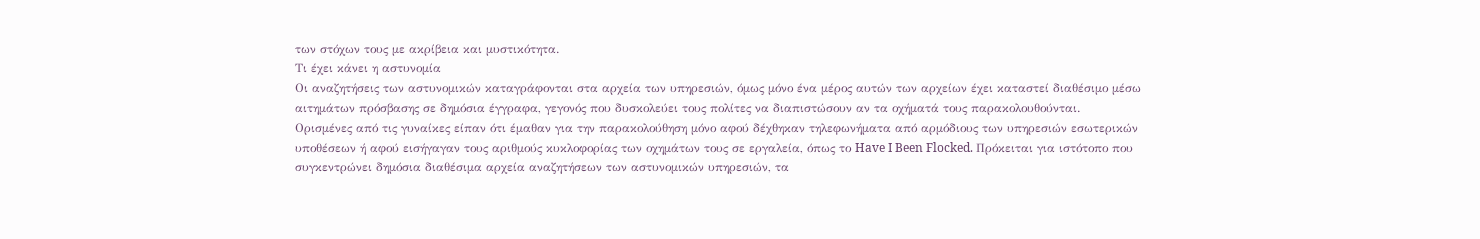των στόχων τους με ακρίβεια και μυστικότητα.
Τι έχει κάνει η αστυνομία
Οι αναζητήσεις των αστυνομικών καταγράφονται στα αρχεία των υπηρεσιών, όμως μόνο ένα μέρος αυτών των αρχείων έχει καταστεί διαθέσιμο μέσω αιτημάτων πρόσβασης σε δημόσια έγγραφα, γεγονός που δυσκολεύει τους πολίτες να διαπιστώσουν αν τα οχήματά τους παρακολουθούνται.
Ορισμένες από τις γυναίκες είπαν ότι έμαθαν για την παρακολούθηση μόνο αφού δέχθηκαν τηλεφωνήματα από αρμόδιους των υπηρεσιών εσωτερικών υποθέσεων ή αφού εισήγαγαν τους αριθμούς κυκλοφορίας των οχημάτων τους σε εργαλεία, όπως το Have I Been Flocked. Πρόκειται για ιστότοπο που συγκεντρώνει δημόσια διαθέσιμα αρχεία αναζητήσεων των αστυνομικών υπηρεσιών, τα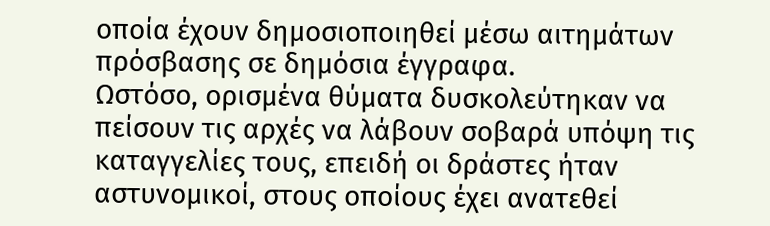οποία έχουν δημοσιοποιηθεί μέσω αιτημάτων πρόσβασης σε δημόσια έγγραφα.
Ωστόσο, ορισμένα θύματα δυσκολεύτηκαν να πείσουν τις αρχές να λάβουν σοβαρά υπόψη τις καταγγελίες τους, επειδή οι δράστες ήταν αστυνομικοί, στους οποίους έχει ανατεθεί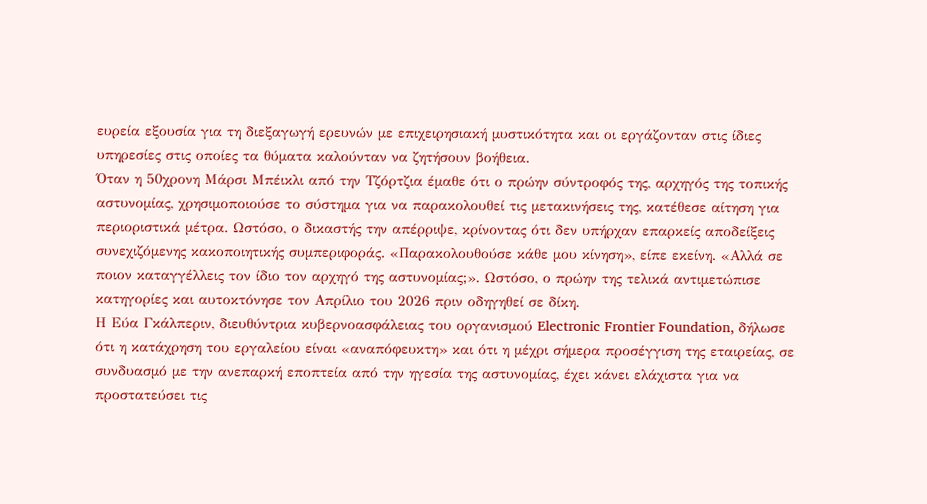ευρεία εξουσία για τη διεξαγωγή ερευνών με επιχειρησιακή μυστικότητα και οι εργάζονταν στις ίδιες υπηρεσίες στις οποίες τα θύματα καλούνταν να ζητήσουν βοήθεια.
Όταν η 50χρονη Μάρσι Μπέικλι από την Τζόρτζια έμαθε ότι ο πρώην σύντροφός της, αρχηγός της τοπικής αστυνομίας, χρησιμοποιούσε το σύστημα για να παρακολουθεί τις μετακινήσεις της, κατέθεσε αίτηση για περιοριστικά μέτρα. Ωστόσο, ο δικαστής την απέρριψε, κρίνοντας ότι δεν υπήρχαν επαρκείς αποδείξεις συνεχιζόμενης κακοποιητικής συμπεριφοράς. «Παρακολουθούσε κάθε μου κίνηση», είπε εκείνη. «Αλλά σε ποιον καταγγέλλεις τον ίδιο τον αρχηγό της αστυνομίας;». Ωστόσο, ο πρώην της τελικά αντιμετώπισε κατηγορίες και αυτοκτόνησε τον Απρίλιο του 2026 πριν οδηγηθεί σε δίκη.
Η Εύα Γκάλπεριν, διευθύντρια κυβερνοασφάλειας του οργανισμού Electronic Frontier Foundation, δήλωσε ότι η κατάχρηση του εργαλείου είναι «αναπόφευκτη» και ότι η μέχρι σήμερα προσέγγιση της εταιρείας, σε συνδυασμό με την ανεπαρκή εποπτεία από την ηγεσία της αστυνομίας, έχει κάνει ελάχιστα για να προστατεύσει τις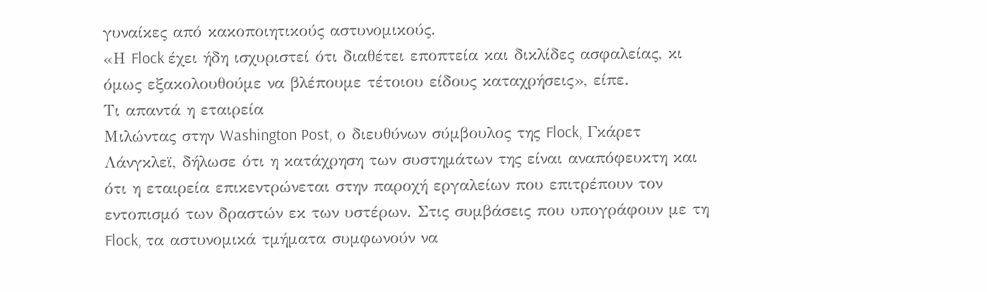γυναίκες από κακοποιητικούς αστυνομικούς.
«Η Flock έχει ήδη ισχυριστεί ότι διαθέτει εποπτεία και δικλίδες ασφαλείας, κι όμως εξακολουθούμε να βλέπουμε τέτοιου είδους καταχρήσεις», είπε.
Τι απαντά η εταιρεία
Μιλώντας στην Washington Post, ο διευθύνων σύμβουλος της Flock, Γκάρετ Λάνγκλεϊ, δήλωσε ότι η κατάχρηση των συστημάτων της είναι αναπόφευκτη και ότι η εταιρεία επικεντρώνεται στην παροχή εργαλείων που επιτρέπουν τον εντοπισμό των δραστών εκ των υστέρων. Στις συμβάσεις που υπογράφουν με τη Flock, τα αστυνομικά τμήματα συμφωνούν να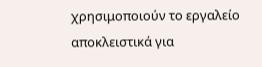χρησιμοποιούν το εργαλείο αποκλειστικά για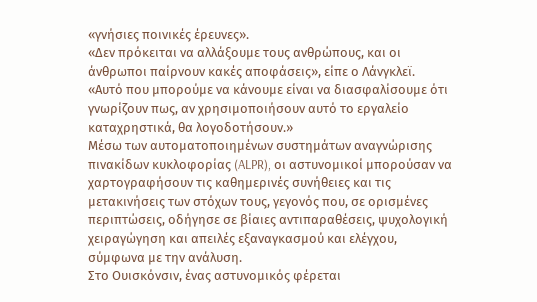«γνήσιες ποινικές έρευνες».
«Δεν πρόκειται να αλλάξουμε τους ανθρώπους, και οι άνθρωποι παίρνουν κακές αποφάσεις», είπε ο Λάνγκλεϊ. «Αυτό που μπορούμε να κάνουμε είναι να διασφαλίσουμε ότι γνωρίζουν πως, αν χρησιμοποιήσουν αυτό το εργαλείο καταχρηστικά, θα λογοδοτήσουν.»
Μέσω των αυτοματοποιημένων συστημάτων αναγνώρισης πινακίδων κυκλοφορίας (ALPR), οι αστυνομικοί μπορούσαν να χαρτογραφήσουν τις καθημερινές συνήθειες και τις μετακινήσεις των στόχων τους, γεγονός που, σε ορισμένες περιπτώσεις, οδήγησε σε βίαιες αντιπαραθέσεις, ψυχολογική χειραγώγηση και απειλές εξαναγκασμού και ελέγχου, σύμφωνα με την ανάλυση.
Στο Ουισκόνσιν, ένας αστυνομικός φέρεται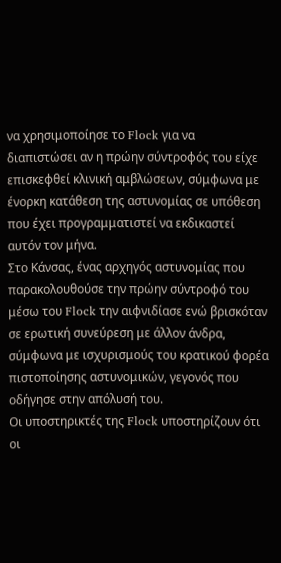να χρησιμοποίησε το Flock για να διαπιστώσει αν η πρώην σύντροφός του είχε επισκεφθεί κλινική αμβλώσεων, σύμφωνα με ένορκη κατάθεση της αστυνομίας σε υπόθεση που έχει προγραμματιστεί να εκδικαστεί αυτόν τον μήνα.
Στο Κάνσας, ένας αρχηγός αστυνομίας που παρακολουθούσε την πρώην σύντροφό του μέσω του Flock την αιφνιδίασε ενώ βρισκόταν σε ερωτική συνεύρεση με άλλον άνδρα, σύμφωνα με ισχυρισμούς του κρατικού φορέα πιστοποίησης αστυνομικών, γεγονός που οδήγησε στην απόλυσή του.
Οι υποστηρικτές της Flock υποστηρίζουν ότι οι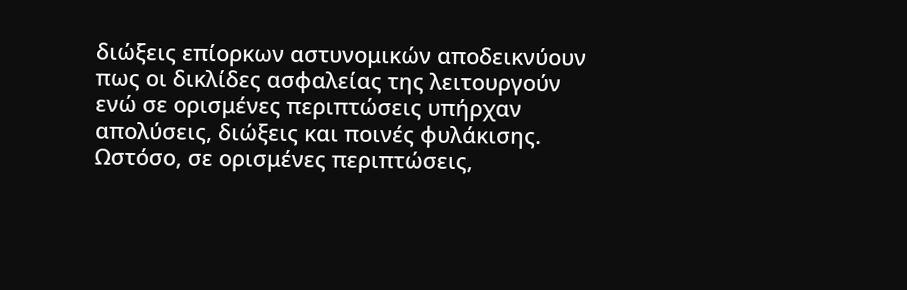διώξεις επίορκων αστυνομικών αποδεικνύουν πως οι δικλίδες ασφαλείας της λειτουργούν ενώ σε ορισμένες περιπτώσεις υπήρχαν απολύσεις, διώξεις και ποινές φυλάκισης. Ωστόσο, σε ορισμένες περιπτώσεις,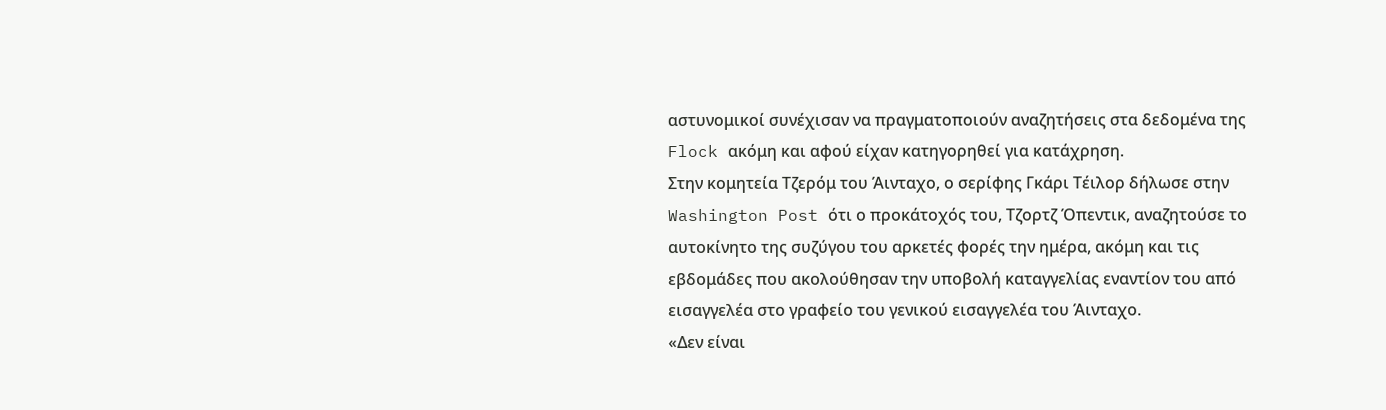αστυνομικοί συνέχισαν να πραγματοποιούν αναζητήσεις στα δεδομένα της Flock ακόμη και αφού είχαν κατηγορηθεί για κατάχρηση.
Στην κομητεία Τζερόμ του Άινταχο, ο σερίφης Γκάρι Τέιλορ δήλωσε στην Washington Post ότι ο προκάτοχός του, Τζορτζ Όπεντικ, αναζητούσε το αυτοκίνητο της συζύγου του αρκετές φορές την ημέρα, ακόμη και τις εβδομάδες που ακολούθησαν την υποβολή καταγγελίας εναντίον του από εισαγγελέα στο γραφείο του γενικού εισαγγελέα του Άινταχο.
«Δεν είναι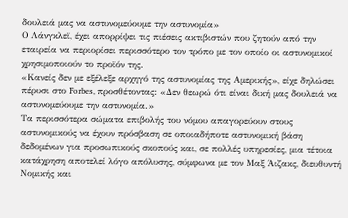δουλειά μας να αστυνομεύουμε την αστυνομία»
Ο Λάνγκλεϊ, έχει απορρίψει τις πιέσεις ακτιβιστών που ζητούν από την εταιρεία να περιορίσει περισσότερο τον τρόπο με τον οποίο οι αστυνομικοί χρησιμοποιούν το προϊόν της.
«Κανείς δεν με εξέλεξε αρχηγό της αστυνομίας της Αμερικής», είχε δηλώσει πέρυσι στο Forbes, προσθέτοντας: «Δεν θεωρώ ότι είναι δική μας δουλειά να αστυνομεύουμε την αστυνομία.»
Τα περισσότερα σώματα επιβολής του νόμου απαγορεύουν στους αστυνομικούς να έχουν πρόσβαση σε οποιαδήποτε αστυνομική βάση δεδομένων για προσωπικούς σκοπούς και, σε πολλές υπηρεσίες, μια τέτοια κατάχρηση αποτελεί λόγο απόλυσης, σύμφωνα με τον Μαξ Άιζακς, διευθυντή Νομικής και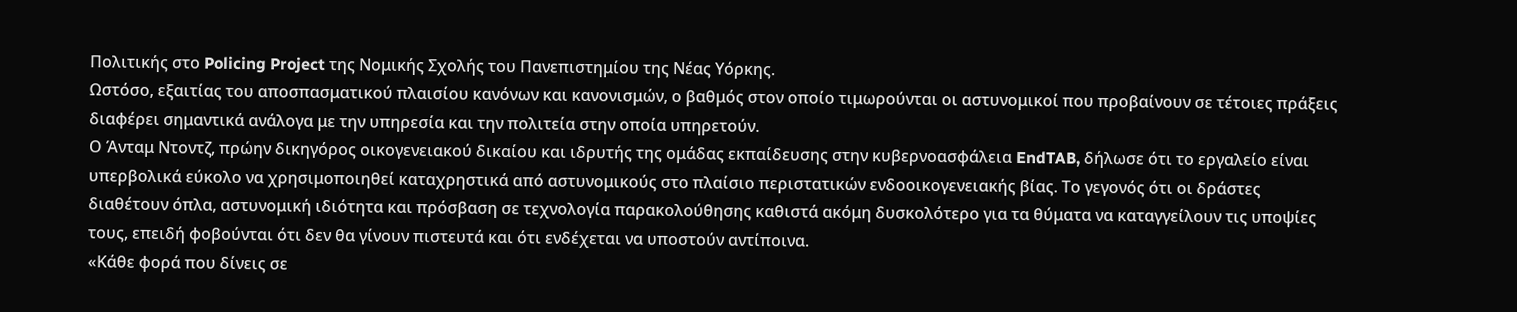Πολιτικής στο Policing Project της Νομικής Σχολής του Πανεπιστημίου της Νέας Υόρκης.
Ωστόσο, εξαιτίας του αποσπασματικού πλαισίου κανόνων και κανονισμών, ο βαθμός στον οποίο τιμωρούνται οι αστυνομικοί που προβαίνουν σε τέτοιες πράξεις διαφέρει σημαντικά ανάλογα με την υπηρεσία και την πολιτεία στην οποία υπηρετούν.
Ο Άνταμ Ντοντζ, πρώην δικηγόρος οικογενειακού δικαίου και ιδρυτής της ομάδας εκπαίδευσης στην κυβερνοασφάλεια EndTAB, δήλωσε ότι το εργαλείο είναι υπερβολικά εύκολο να χρησιμοποιηθεί καταχρηστικά από αστυνομικούς στο πλαίσιο περιστατικών ενδοοικογενειακής βίας. Το γεγονός ότι οι δράστες διαθέτουν όπλα, αστυνομική ιδιότητα και πρόσβαση σε τεχνολογία παρακολούθησης καθιστά ακόμη δυσκολότερο για τα θύματα να καταγγείλουν τις υποψίες τους, επειδή φοβούνται ότι δεν θα γίνουν πιστευτά και ότι ενδέχεται να υποστούν αντίποινα.
«Κάθε φορά που δίνεις σε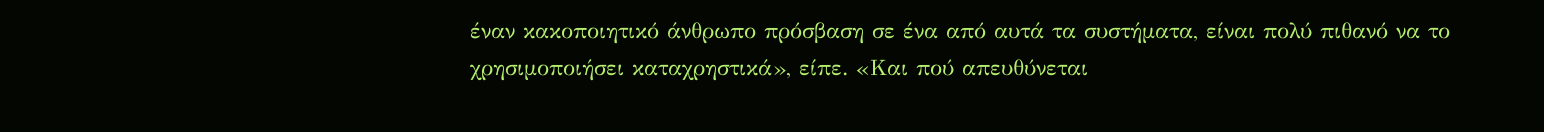έναν κακοποιητικό άνθρωπο πρόσβαση σε ένα από αυτά τα συστήματα, είναι πολύ πιθανό να το χρησιμοποιήσει καταχρηστικά», είπε. «Και πού απευθύνεται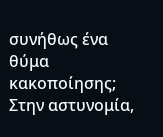συνήθως ένα θύμα κακοποίησης; Στην αστυνομία,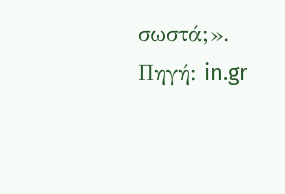σωστά;».
Πηγή: in.gr